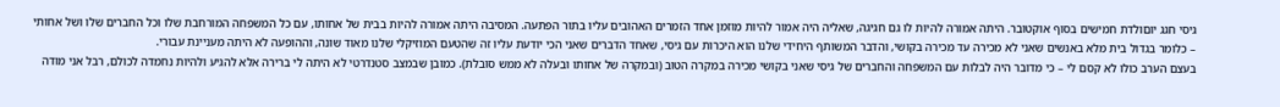גיסי חגג יוםולדת חמישים בסוף אוקטובר. היתה אמורה להיות לו גם חגיגה, שאליה היה אמור להיות מוזמן אחד הזמרים האהובים עליו בתור הפתעה. המסיבה היתה אמורה להיות בבית של אחותו, עם כל המשפחה המורחבת שלו וכל החברים שלו ושל אחותי – כלומר בגדול בית מלא באנשים שאני לא מכירה עד מכירה בקושי, והדבר המשותף היחידי שלנו הוא היכרות עם גיסי, שאחד הדברים שאני הכי יודעת עליו זה שהטעם המוזיקלי שלנו מאוד שונה, וההופעה לא היתה מעניינת עבורי.
בעצם הערב כולו לא קסם לי – כי מדובר היה לבלות עם המשפחה והחברים של גיסי שאני בקושי מכירה במקרה הטוב (ובמקרה של אחותו ובעלה לא ממש סובלת). כמובן שבמצב סטנדרטי לא היתה לי ברירה אלא להגיע ולהיות נחמדה לכולם, רבל אני מודה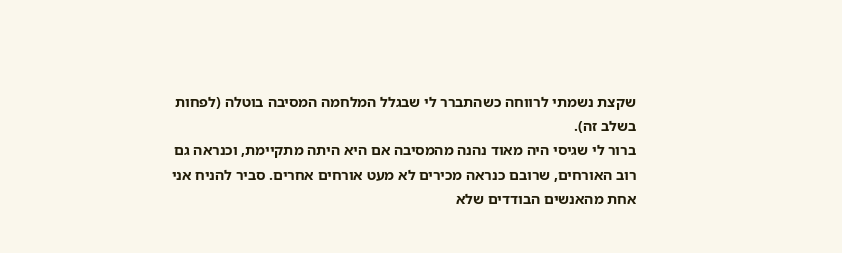שקצת נשמתי לרווחה כשהתברר לי שבגלל המלחמה המסיבה בוטלה (לפחות בשלב זה).
ברור לי שגיסי היה מאוד נהנה מהמסיבה אם היא היתה מתקיימת, וכנראה גם רוב האורחים, שרובם כנראה מכירים לא מעט אורחים אחרים. סביר להניח אני אחת מהאנשים הבודדים שלא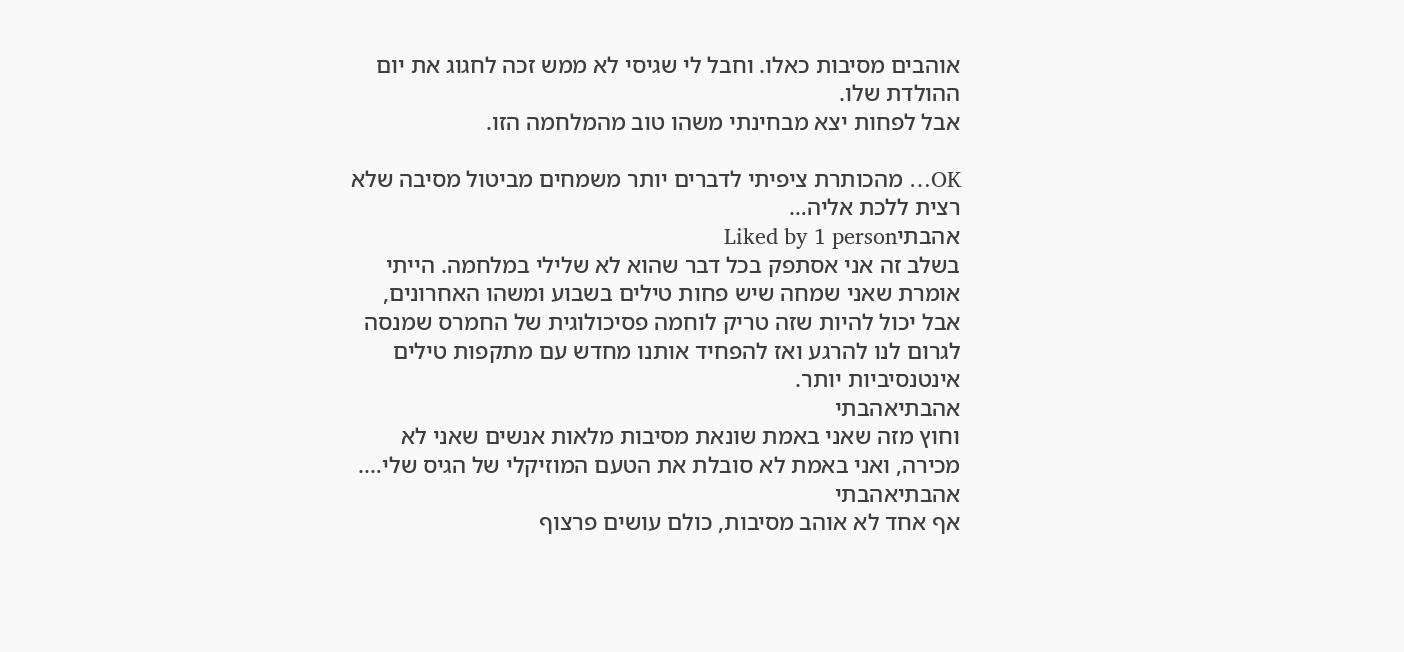אוהבים מסיבות כאלו. וחבל לי שגיסי לא ממש זכה לחגוג את יום ההולדת שלו.
אבל לפחות יצא מבחינתי משהו טוב מהמלחמה הזו.

OK… מהכותרת ציפיתי לדברים יותר משמחים מביטול מסיבה שלא רצית ללכת אליה…
אהבתיLiked by 1 person
בשלב זה אני אסתפק בכל דבר שהוא לא שלילי במלחמה. הייתי אומרת שאני שמחה שיש פחות טילים בשבוע ומשהו האחרונים, אבל יכול להיות שזה טריק לוחמה פסיכולוגית של החמרס שמנסה לגרום לנו להרגע ואז להפחיד אותנו מחדש עם מתקפות טילים אינטנסיביות יותר.
אהבתיאהבתי
וחוץ מזה שאני באמת שונאת מסיבות מלאות אנשים שאני לא מכירה, ואני באמת לא סובלת את הטעם המוזיקלי של הגיס שלי….
אהבתיאהבתי
אף אחד לא אוהב מסיבות, כולם עושים פרצוף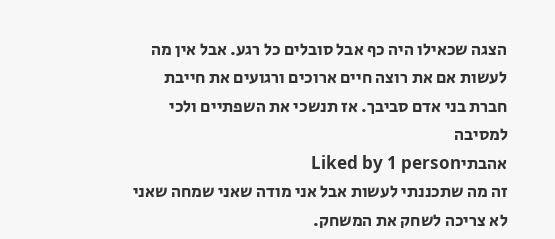הצגה שכאילו היה כף אבל סובלים כל רגע. אבל אין מה לעשות אם את רוצה חיים ארוכים ורגועים את חייבת חברת בני אדם סביבך. אז תנשכי את השפתיים ולכי למסיבה
אהבתיLiked by 1 person
זה מה שתכננתי לעשות אבל אני מודה שאני שמחה שאני לא צריכה לשחק את המשחק.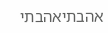אהבתיאהבתי